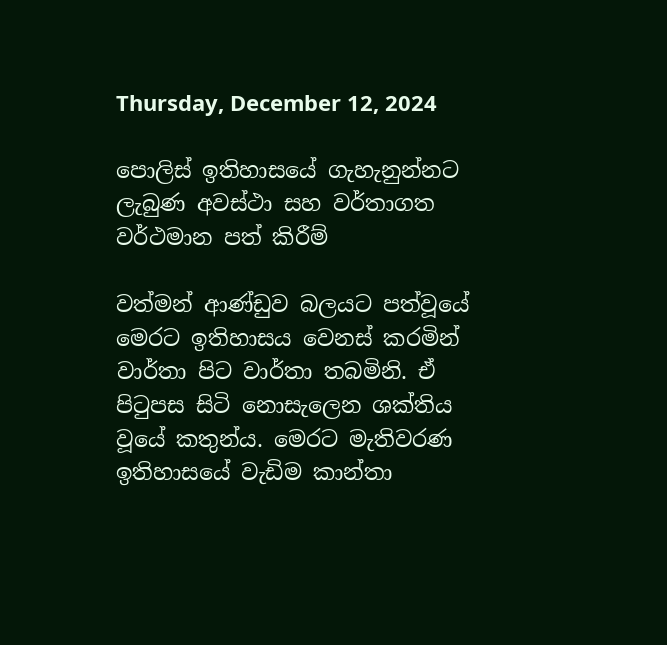Thursday, December 12, 2024

පොලිස් ඉතිහාසයේ ගැහැනුන්නට ලැබුණ අවස්ථා සහ වර්තාගත වර්ථමාන පත් කිරීම්

වත්මන් ආණ්ඩුව බලයට පත්වූයේ මෙරට ඉතිහාසය වෙනස් කරමින් වාර්තා පිට වාර්තා තබමිනි. ඒ පිටුපස සිටි නොසැලෙන ශක්තිය වූයේ කතුන්ය. මෙරට මැතිවරණ ඉතිහාසයේ වැඩිම කාන්තා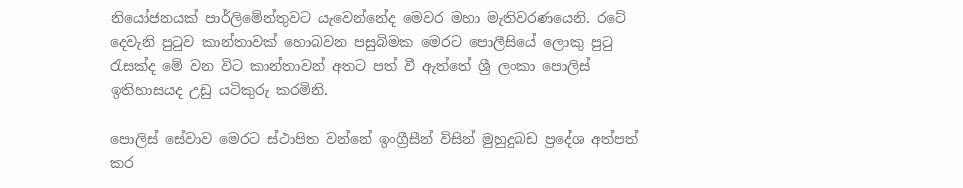නියෝජනයක් පාර්ලිමේන්තුවට යැවෙන්නේද මෙවර මහා මැතිවරණයෙනි. රටේ දෙවැනි පුටුව කාන්තාවක් හොබවන පසුබිමක මෙරට පොලීසියේ ලොකු පුටු රැසක්ද මේ වන විට කාන්තාවන් අතට පත් වී ඇත්තේ ශ්‍රී ලංකා පොලිස් ඉතිහාසයද උඩු යටිකුරු කරමිනි.

පොලිස් සේවාව මෙරට ස්ථාපිත වන්නේ ඉංග්‍රීසීන් විසින් මුහුදුබඩ ප්‍රදේශ අත්පත් කර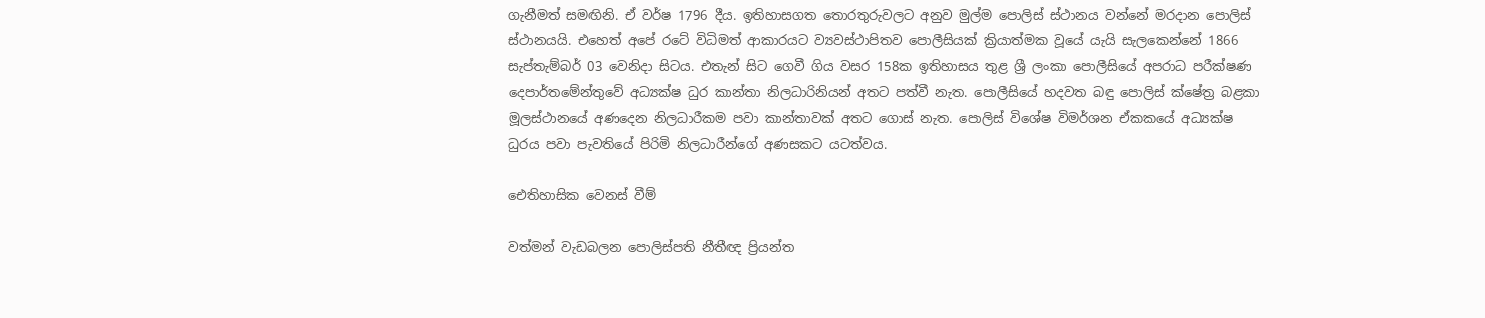ගැනීමත් සමඟිනි. ඒ වර්ෂ 1796 දීය. ඉතිහාසගත තොරතුරුවලට අනුව මුල්ම පොලිස් ස්ථානය වන්නේ මරදාන පොලිස් ස්ථානයයි. එහෙත් අපේ රටේ විධිමත් ආකාරයට ව්‍යවස්ථාපිතව පොලීසියක් ක්‍රියාත්මක වූයේ යැයි සැලකෙන්නේ 1866 සැප්තැම්බර් 03 වෙනිදා සිටය. එතැන් සිට ගෙවී ගිය වසර 158ක ඉතිහාසය තුළ ශ්‍රී ලංකා පොලීසියේ අපරාධ පරීක්ෂණ දෙපාර්තමේන්තුවේ අධ්‍යක්ෂ ධුර කාන්තා නිලධාරිනියන් අතට පත්වී නැත. පොලීසියේ හදවත බඳු පොලිස් ක්ෂේත්‍ර බළකා මූලස්ථානයේ අණදෙන නිලධාරීකම පවා කාන්තාවක් අතට ගොස් නැත. පොලිස් විශේෂ විමර්ශන ඒකකයේ අධ්‍යක්ෂ ධුරය පවා පැවතියේ පිරිමි නිලධාරීන්ගේ අණසකට යටත්වය.

ඓතිහාසික වෙනස් වීම්

වත්මන් වැඩබලන පොලිස්පති නීතීඥ ප්‍රියන්ත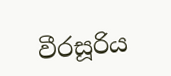වීරසූරිය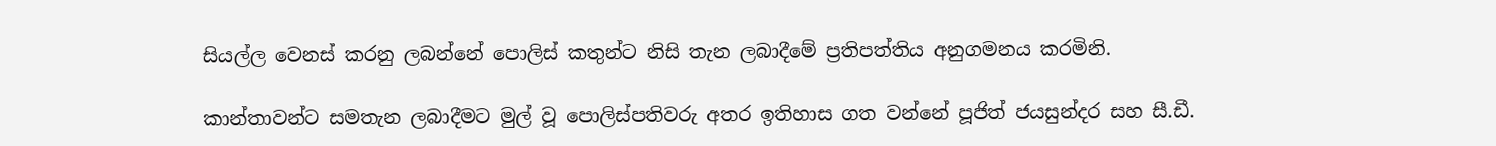සියල්ල වෙනස් කරනු ලබන්නේ පොලිස් කතුන්ට නිසි තැන ලබාදීමේ ප්‍රතිපත්තිය අනුගමනය කරමිනි.

කාන්තාවන්ට සමතැන ලබාදීමට මුල් වූ පොලිස්පතිවරු අතර ඉතිහාස ගත වන්නේ පූජිත් ජයසුන්දර සහ සී.ඩී.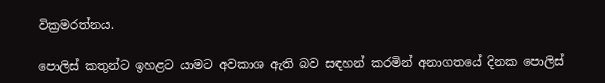වික්‍රමරත්නය.

පොලිස් කතුන්ට ඉහළට යාමට අවකාශ ඇති බව සඳහන් කරමින් අනාගතයේ දිනක පොලිස්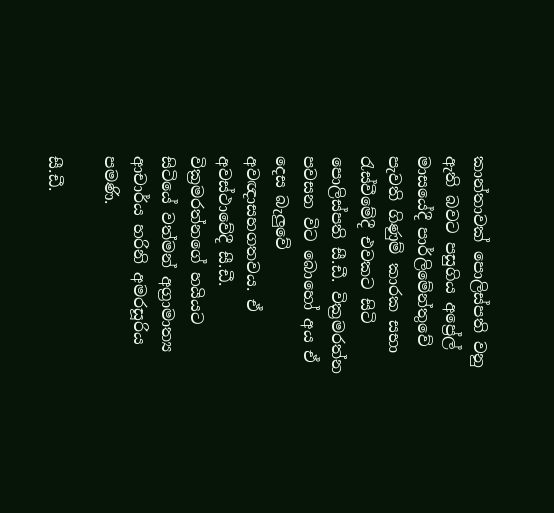කාන්තාවක් පොලිස්පති වනු ඇති බවට පසුගිය අප්‍රේල් මාසයේදී පාර්ලිමේන්තුවේ පැවති ගිණුම් කාරක සභා රැස්වීමේදී එවකට සිටි පොලිස්පති සී.ඩී. වික්‍රමරත්න පවසන විට බොහෝ අය ඒ දෙස බැලුවේ අවඥාසහගතවය. ඒ අවස්ථාවේදී සී.ඩී. වික්‍රමරත්නගේ හයියට සිටියේ වත්මන් අග්‍රාමාත්‍ය ආචාර්ය හරිනි අමරසූරිය පමණි.

සී.ඩී.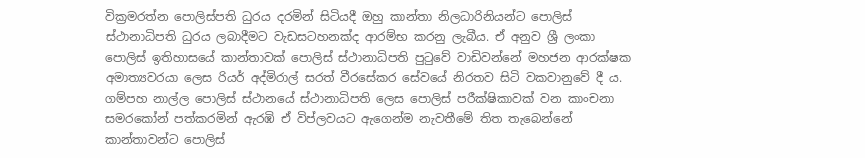වික්‍රමරත්න පොලිස්පති ධුරය දරමින් සිටියදී ඔහු කාන්තා නිලධාරිනියන්ට පොලිස් ස්ථානාධිපති ධුරය ලබාදීමට වැඩසටහනක්ද ආරම්භ කරනු ලැබීය. ඒ අනුව ශ්‍රී ලංකා පොලිස් ඉතිහාසයේ කාන්තාවක් පොලිස් ස්ථානාධිපති පුටුවේ වාඩිවන්නේ මහජන ආරක්ෂක අමාත්‍යවරයා ලෙස රියර් අද්මිරාල් සරත් වීරසේකර සේවයේ නිරතව සිටි වකවානුවේ දී ය. ගම්පහ නාල්ල පොලිස් ස්ථානයේ ස්ථානාධිපති ලෙස පොලිස් පරීක්ෂිකාවක් වන කාංචනා සමරකෝන් පත්කරමින් ඇරඹි ඒ විප්ලවයට ඇගෙන්ම නැවතීමේ තිත තැබෙන්නේ කාන්තාවන්ට පොලිස්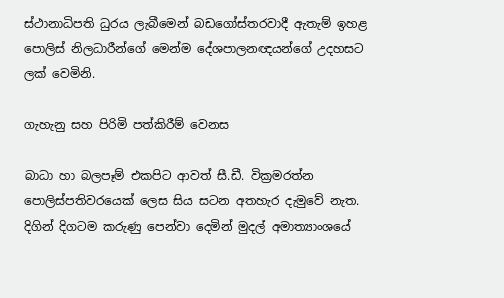ස්ථානාධිපති ධුරය ලැබීමෙන් බඩගෝස්තරවාදී ඇතැම් ඉහළ පොලිස් නිලධාරීන්ගේ මෙන්ම දේශපාලනඥයන්ගේ උදහසට ලක් වෙමිනි.

ගැහැනු සහ පිරිමි පත්කිරීම් වෙනස

බාධා හා බලපෑම් එකපිට ආවත් සී.ඩී. වික්‍රමරත්න පොලිස්පතිවරයෙක් ලෙස සිය සටන අතහැර දැමුවේ නැත. දිගින් දිගටම කරුණු පෙන්වා දෙමින් මුදල් අමාත්‍යාංශයේ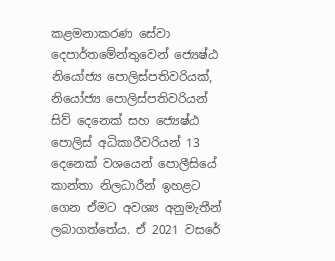කළමනාකරණ සේවා දෙපාර්තමේන්තුවෙන් ජ්‍යෙෂ්ඨ නියෝජ්‍ය පොලිස්පතිවරියක්, නියෝජ්‍ය පොලිස්පතිවරියන් සිව් දෙනෙක් සහ ජ්‍යෙෂ්ඨ පොලිස් අධිකාරීවරියන් 13 දෙනෙක් වශයෙන් පොලීසියේ කාන්තා නිලධාරීන් ඉහළට ගෙන ඒමට අවශ්‍ය අනුමැතීන් ලබාගත්තේය. ඒ 2021 වසරේ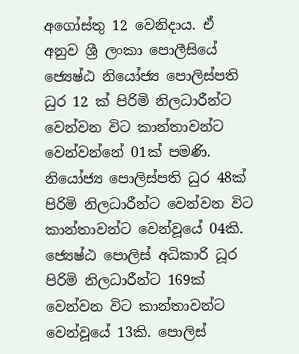අගෝස්තු 12 වෙනිදාය. ඒ අනුව ශ්‍රී ලංකා පොලීසියේ ජ්‍යෙෂ්ඨ නියෝජ්‍ය පොලිස්පති ධුර 12 ක් පිරිමි නිලධාරීන්ට වෙන්වන විට කාන්තාවන්ට වෙන්වන්නේ 01ක් පමණි. නියෝජ්‍ය පොලිස්පති ධුර 48ක් පිරිමි නිලධාරීන්ට වෙන්වන විට කාන්තාවන්ට වෙන්වූයේ 04කි. ජ්‍යෙෂ්ඨ පොලිස් අධිකාරි ධූර පිරිමි නිලධාරීන්ට 169ක් වෙන්වන විට කාන්තාවන්ට වෙන්වූයේ 13කි. පොලිස්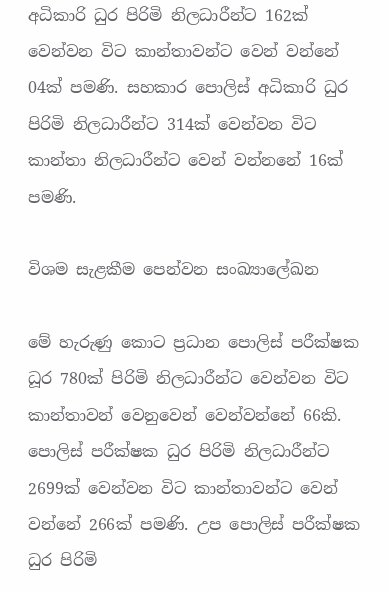අධිකාරි ධුර පිරිමි නිලධාරීන්ට 162ක් වෙන්වන විට කාන්තාවන්ට වෙන් වන්නේ 04ක් පමණි. සහකාර පොලිස් අධිකාරි ධුර පිරිමි නිලධාරීන්ට 314ක් වෙන්වන විට කාන්තා නිලධාරීන්ට වෙන් වන්නනේ 16ක් පමණි.

විශම සැළකීම පෙන්වන සංඛ්‍යාලේඛන

මේ හැරුණු කොට ප්‍රධාන පොලිස් පරීක්ෂක ධූර 780ක් පිරිමි නිලධාරීන්ට වෙන්වන විට කාන්තාවන් වෙනුවෙන් වෙන්වන්නේ 66කි. පොලිස් පරීක්ෂක ධුර පිරිමි නිලධාරීන්ට 2699ක් වෙන්වන විට කාන්තාවන්ට වෙන් වන්නේ 266ක් පමණි. උප පොලිස් පරීක්ෂක ධුර පිරිමි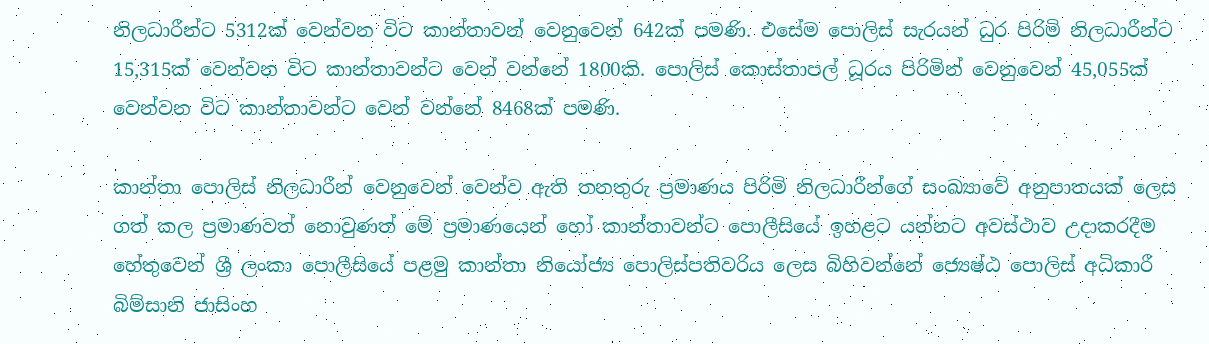නිලධාරීන්ට 5312ක් වෙන්වන විට කාන්තාවන් වෙනුවෙන් 642ක් පමණි. එසේම පොලිස් සැරයන් ධුර පිරිමි නිලධාරීන්ට 15,315ක් වෙන්වන විට කාන්තාවන්ට වෙන් වන්නේ 1800කි. පොලිස් කොස්තාපල් ධූරය පිරිමින් වෙනුවෙන් 45,055ක් වෙන්වන විට කාන්තාවන්ට වෙන් වන්නේ 8468ක් පමණි.

කාන්තා පොලිස් නිලධාරීන් වෙනුවෙන් වෙන්ව ඇති තනතුරු ප්‍රමාණය පිරිමි නිලධාරීන්ගේ සංඛ්‍යාවේ අනුපාතයක් ලෙස ගත් කල ප්‍රමාණවත් නොවුණත් මේ ප්‍රමාණයෙන් හෝ කාන්තාවන්ට පොලීසියේ ඉහළට යන්නට අවස්ථාව උදාකරදීම හේතුවෙන් ශ්‍රී ලංකා පොලීසියේ පළමු කාන්තා නියෝජ්‍ය පොලිස්පතිවරිය ලෙස බිහිවන්නේ ජ්‍යෙෂ්ඨ පොලිස් අධිකාරී බිම්සානි ජාසිංහ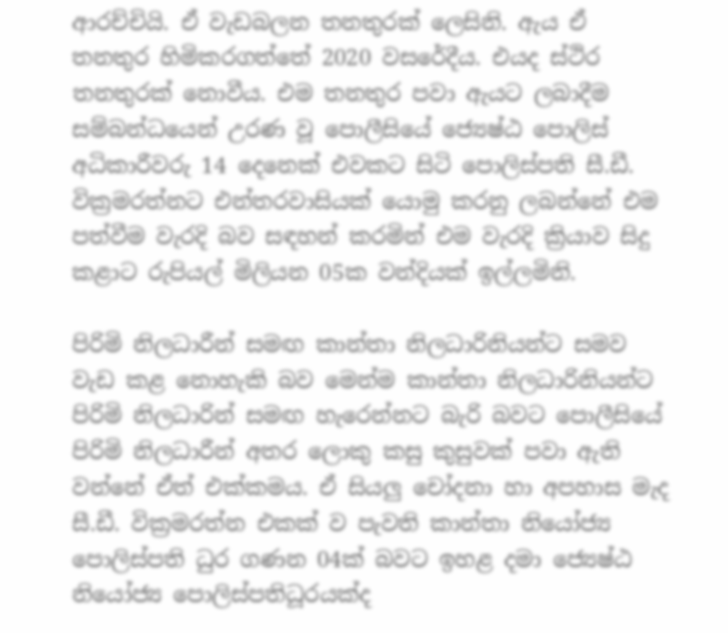ආරච්චියි. ඒ වැඩබලන තනතුරක් ලෙසිනි. ඇය ඒ තනතුර හිමිකරගත්තේ 2020 වසරේදීය. එයද ස්ථිර තනතුරක් නොවීය. එම තනතුර පවා ඇයට ලබාදීම සම්බන්ධයෙන් උරණ වූ පොලීසියේ ජ්‍යෙෂ්ඨ පොලිස් අධිකාරීවරු 14 දෙනෙක් එවකට සිටි පොලිස්පති සී.ඩී. වික්‍රමරත්නට එන්තරවාසියක් යොමු කරනු ලබන්නේ එම පත්වීම වැරදි බව සඳහන් කරමින් එම වැරදි ක්‍රියාව සිදු කළාට රුපියල් මිලියන 05ක වන්දියක් ඉල්ලමිනි.

පිරිමි නිලධාරීන් සමඟ කාන්තා නිලධාරිනියන්ට සමව වැඩ කළ නොහැකි බව මෙන්ම කාන්තා නිලධාරිනියන්ට පිරිමි නිලධාරින් සමඟ හැරෙන්නට බැරි බවට පොලීසියේ පිරිමි නිලධාරීන් අතර ලොකු කසු කුසුවක් පවා ඇති වන්නේ ඒත් එක්කමය. ඒ සියලු චෝදනා හා අපහාස මැද සී.ඩී. වික්‍රමරත්න එකක් ව පැවති කාන්තා නියෝජ්‍ය පොලිස්පති ධුර ගණන 04ක් බවට ඉහළ දමා ජ්‍යෙෂ්ඨ නියෝජ්‍ය පොලිස්පතිධූරයක්ද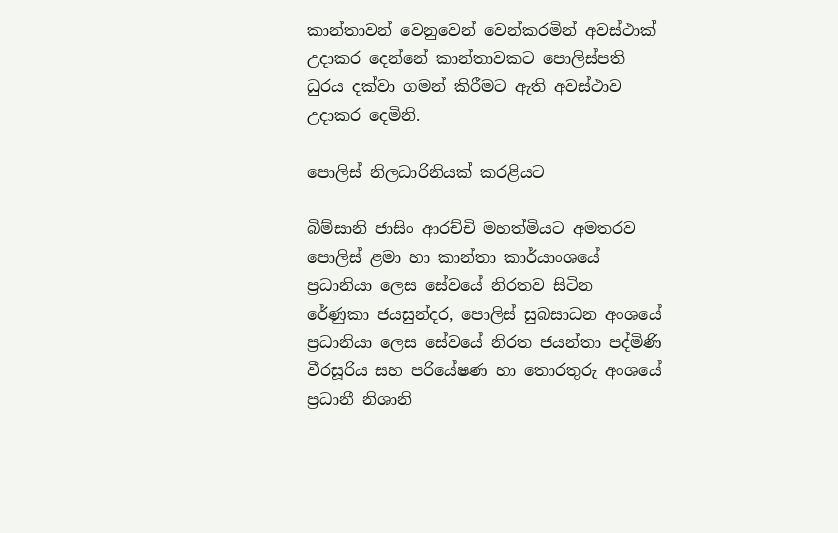කාන්තාවන් වෙනුවෙන් වෙන්කරමින් අවස්ථාක් උදාකර දෙන්නේ කාන්තාවකට පොලිස්පති ධුරය දක්වා ගමන් කිරීමට ඇති අවස්ථාව උදාකර දෙමිනි.

පොලිස් නිලධාරිනියක් කරළියට

බිම්සානි ජාසිං ආරච්චි මහත්මියට අමතරව පොලිස් ළමා හා කාන්තා කාර්යාංශයේ ප්‍රධානියා ලෙස සේවයේ නිරතව සිටින රේණුකා ජයසුන්දර, පොලිස් සුබසාධන අංශයේ ප්‍රධානියා ලෙස සේවයේ නිරත ජයන්තා පද්මිණි වීරසූරිය සහ පරියේෂණ හා තොරතුරු අංශයේ ප්‍රධානී නිශානි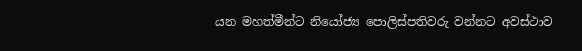යන මහත්මීන්ට නියෝජ්‍ය පොලිස්පතිවරු වන්නට අවස්ථාව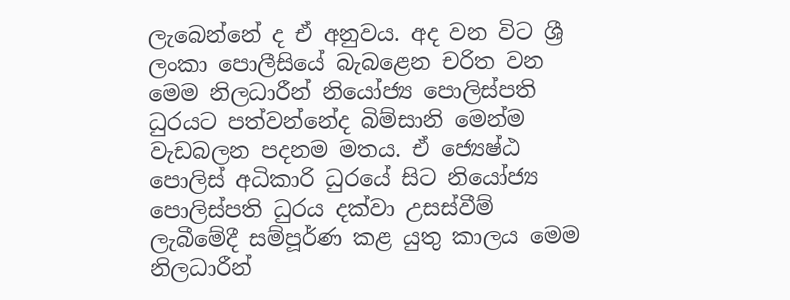ලැබෙන්නේ ද ඒ අනුවය. අද වන විට ශ්‍රී ලංකා පොලීසියේ බැබළෙන චරිත වන මෙම නිලධාරීන් නියෝජ්‍ය පොලිස්පති ධුරයට පත්වන්නේද බිම්සානි මෙන්ම වැඩබලන පදනම මතය. ඒ ජ්‍යෙෂ්ඨ පොලිස් අධිකාරි ධුරයේ සිට නියෝජ්‍ය පොලිස්පති ධුරය දක්වා උසස්වීම් ලැබීමේදී සම්පූර්ණ කළ යුතු කාලය මෙම නිලධාරීන්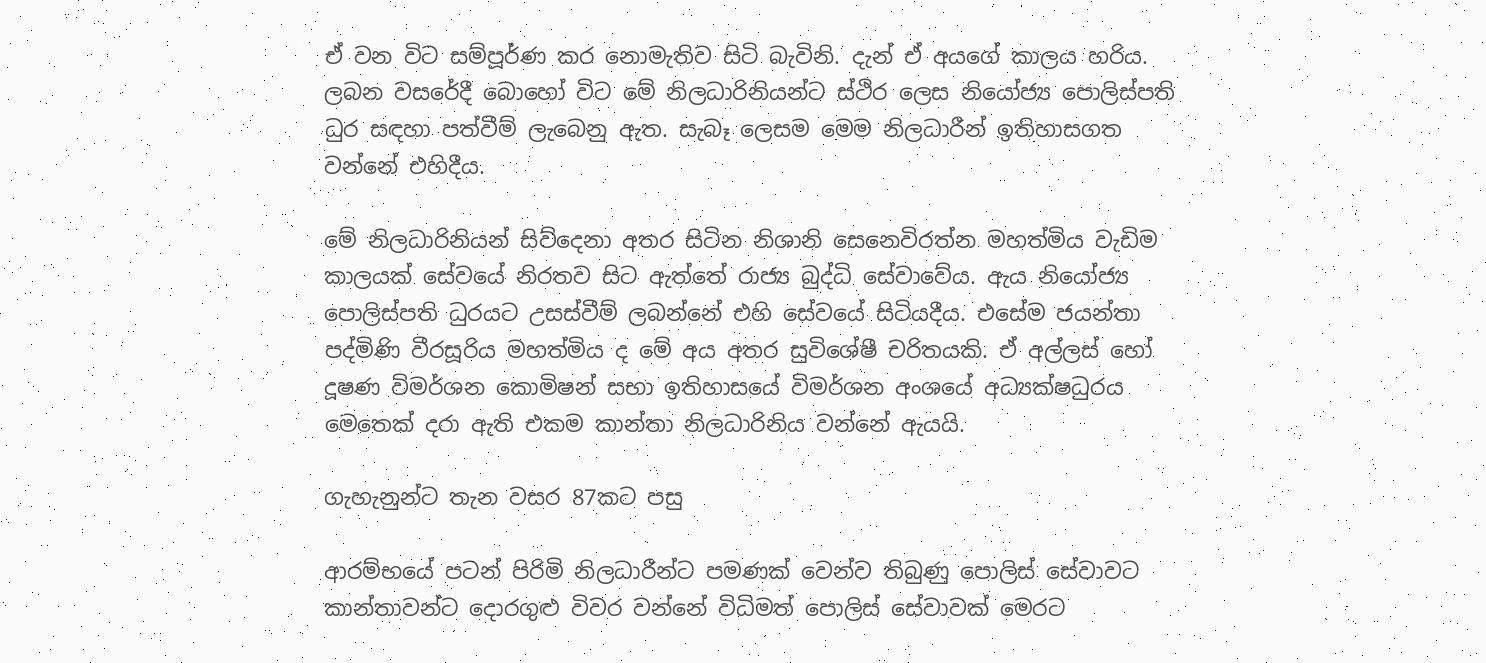ඒ වන විට සම්පූර්ණ කර නොමැතිව සිටි බැවිනි. දැන් ඒ අයගේ කාලය හරිය. ලබන වසරේදී බොහෝ විට මේ නිලධාරිනියන්ට ස්ථිර ලෙස නියෝජ්‍ය පොලිස්පති ධුර සඳහා පත්වීම් ලැබෙනු ඇත. සැබෑ ලෙසම මෙම නිලධාරීන් ඉතිහාසගත වන්නේ එහිදීය.

මේ නිලධාරිනියන් සිව්දෙනා අතර සිටින නිශානි සෙනෙවිරත්න මහත්මිය වැඩිම කාලයක් සේවයේ නිරතව සිට ඇත්තේ රාජ්‍ය බුද්ධි සේවාවේය. ඇය නියෝජ්‍ය පොලිස්පති ධුරයට උසස්වීම් ලබන්නේ එහි සේවයේ සිටියදීය. එසේම ජයන්තා පද්මිණි වීරසූරිය මහත්මිය ද මේ අය අතර සුවිශේෂී චරිතයකි. ඒ අල්ලස් හෝ දූෂණ විමර්ශන කොමිෂන් සභා ඉතිහාසයේ විමර්ශන අංශයේ අධ්‍යක්ෂධුරය මෙතෙක් දරා ඇති එකම කාන්තා නිලධාරිනිය වන්නේ ඇයයි.

ගැහැනුන්ට තැන වසර 87කට පසු

ආරම්භයේ පටන් පිරිමි නිලධාරීන්ට පමණක් වෙන්ව තිබුණු පොලිස් සේවාවට කාන්තාවන්ට දොරගුළු විවර වන්නේ විධිමත් පොලිස් සේවාවක් මෙරට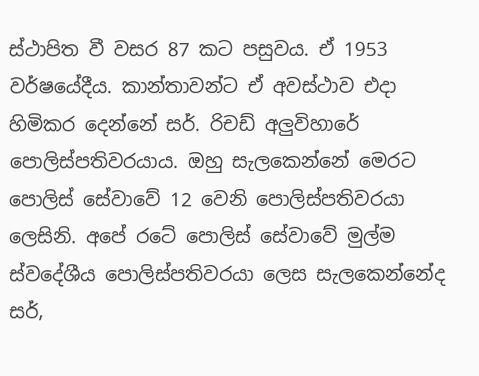ස්ථාපිත වී වසර 87 කට පසුවය. ඒ 1953 වර්ෂයේදීය. කාන්තාවන්ට ඒ අවස්ථාව එදා හිමිකර දෙන්නේ සර්. රිචඩ් අලුවිහාරේ පොලිස්පතිවරයාය. ඔහු සැලකෙන්නේ මෙරට පොලිස් සේවාවේ 12 වෙනි පොලිස්පතිවරයා ලෙසිනි. අපේ රටේ පොලිස් සේවාවේ මුල්ම ස්වදේශීය පොලිස්පතිවරයා ලෙස සැලකෙන්නේද සර්,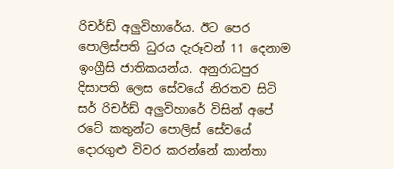රිචර්ඩ් අලුවිහාරේය. ඊට පෙර පොලිස්පති ධුරය දැරූවන් 11 දෙනාම ඉංග්‍රීසි ජාතිකයන්ය. අනුරාධපුර දිසාපති ලෙස සේවයේ නිරතව සිටි සර් රිචර්ඩ් අලුවිහාරේ විසින් අපේ රටේ කතුන්ට පොලිස් සේවයේ දොරගුළු විවර කරන්නේ කාන්තා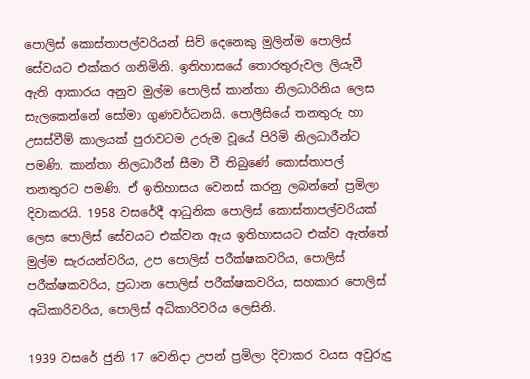පොලිස් කොස්තාපල්වරියන් සිව් දෙනෙකු මුලින්ම පොලිස් සේවයට එක්කර ගනිමිනි. ඉතිහාසයේ තොරතුරුවල ලියැවී ඇති ආකාරය අනුව මුල්ම පොලිස් කාන්තා නිලධාරිනිය ලෙස සැලකෙන්නේ සෝමා ගුණවර්ධනයි. පොලීසියේ තනතුරු හා උසස්වීම් කාලයක් පුරාවටම උරුම වූයේ පිරිමි නිලධාරීන්ට පමණි. කාන්තා නිලධාරීන් සීමා වී තිබුණේ කොස්තාපල් තනතුරට පමණි. ඒ ඉතිහාසය වෙනස් කරනු ලබන්නේ ප්‍රමිලා දිවාකරයි. 1958 වසරේදී ආධුනික පොලිස් කොස්තාපල්වරියක් ලෙස පොලිස් සේවයට එක්වන ඇය ඉතිහාසයට එක්ව ඇත්තේ මුල්ම සැරයන්වරිය, උප පොලිස් පරීක්ෂකවරිය, පොලිස් පරීක්ෂකවරිය, ප්‍රධාන පොලිස් පරීක්ෂකවරිය, සහකාර පොලිස් අධිකාරිවරිය, පොලිස් අධිකාරිවරිය ලෙසිනි.

1939 වසරේ ජුනි 17 වෙනිදා උපන් ප්‍රමිලා දිවාකර වයස අවුරුදු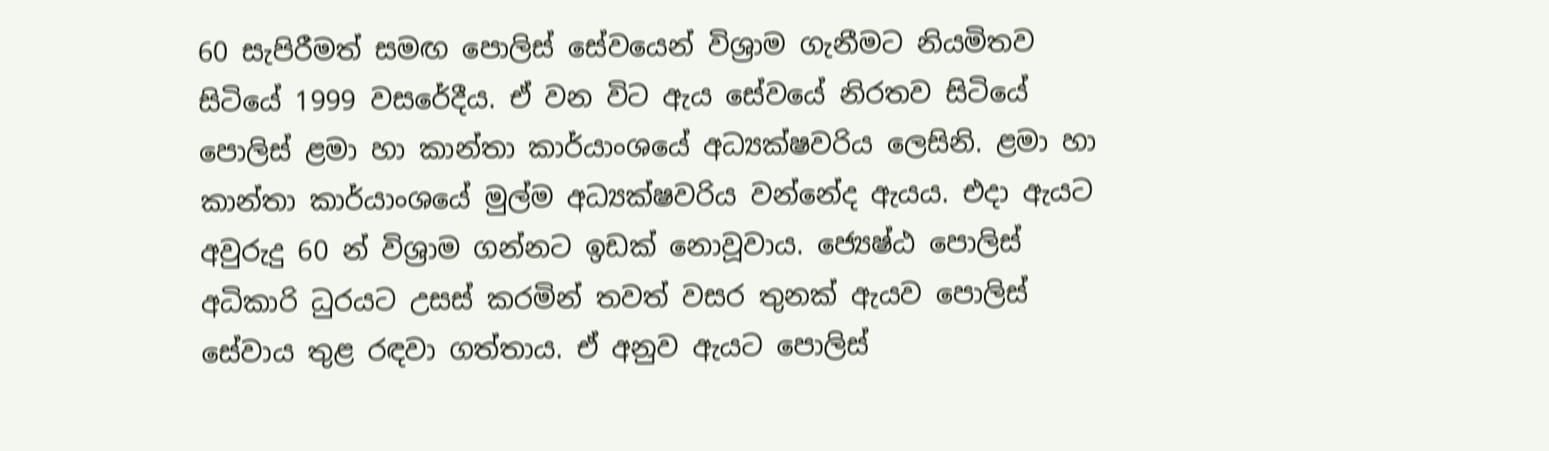60 සැපිරීමත් සමඟ පොලිස් සේවයෙන් විශ්‍රාම ගැනීමට නියමිතව සිටියේ 1999 වසරේදීය. ඒ වන විට ඇය සේවයේ නිරතව සිටියේ පොලිස් ළමා හා කාන්තා කාර්යාංශයේ අධ්‍යක්ෂවරිය ලෙසිනි. ළමා හා කාන්තා කාර්යාංශයේ මුල්ම අධ්‍යක්ෂවරිය වන්නේද ඇයය. එදා ඇයට අවුරුදු 60 න් විශ්‍රාම ගන්නට ඉඩක් නොවූවාය. ජ්‍යෙෂ්ඨ පොලිස් අධිකාරි ධුරයට උසස් කරමින් තවත් වසර තුනක් ඇයව පොලිස් සේවාය තුළ රඳවා ගත්තාය. ඒ අනුව ඇයට පොලිස්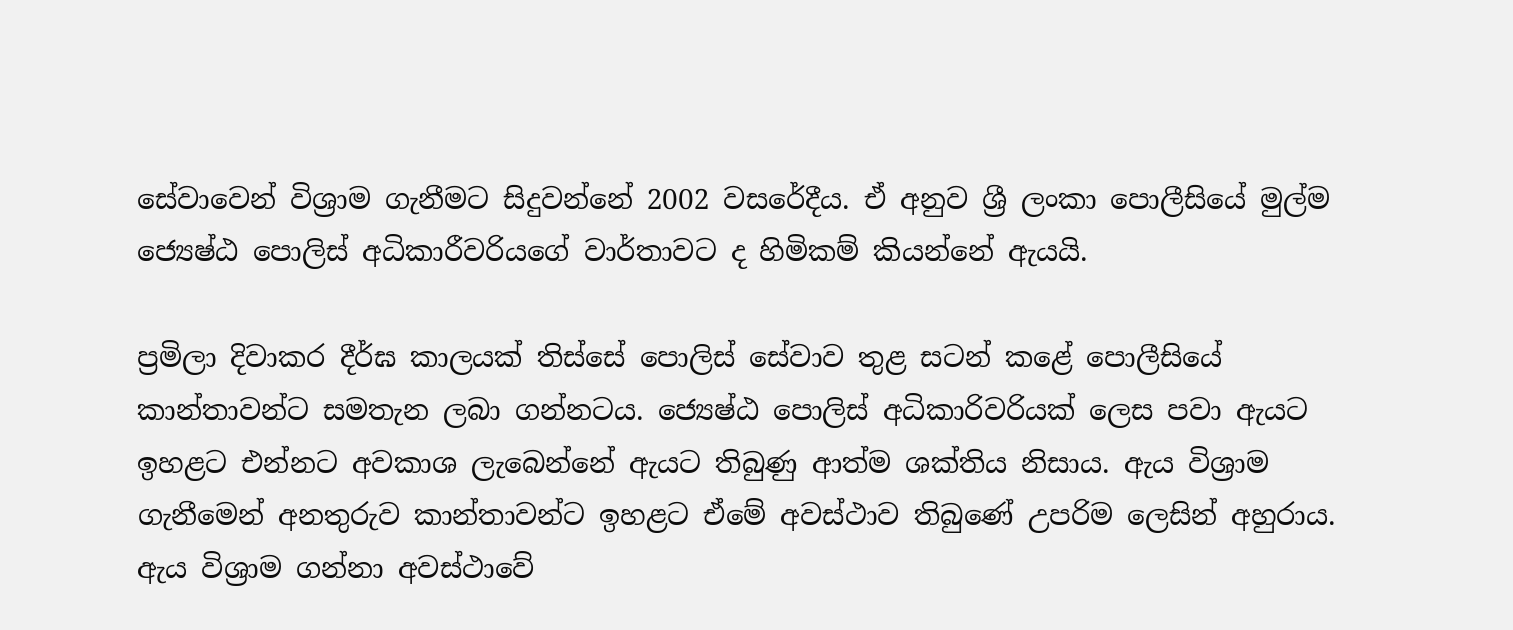සේවාවෙන් විශ්‍රාම ගැනීමට සිදුවන්නේ 2002 වසරේදීය. ඒ අනුව ශ්‍රී ලංකා පොලීසියේ මුල්ම ජ්‍යෙෂ්ඨ පොලිස් අධිකාරීවරියගේ වාර්තාවට ද හිමිකම් කියන්නේ ඇයයි.

ප්‍රමිලා දිවාකර දීර්ඝ කාලයක් තිස්සේ පොලිස් සේවාව තුළ සටන් කළේ පොලීසියේ කාන්තාවන්ට සමතැන ලබා ගන්නටය. ජ්‍යෙෂ්ඨ පොලිස් අධිකාරිවරියක් ලෙස පවා ඇයට ඉහළට එන්නට අවකාශ ලැබෙන්නේ ඇයට තිබුණු ආත්ම ශක්තිය නිසාය. ඇය විශ්‍රාම ගැනීමෙන් අනතුරුව කාන්තාවන්ට ඉහළට ඒමේ අවස්ථාව තිබුණේ උපරිම ලෙසින් අහුරාය. ඇය විශ්‍රාම ගන්නා අවස්ථාවේ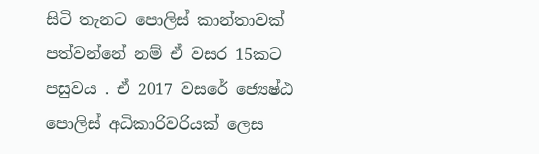සිටි තැනට පොලිස් කාන්තාවක් පත්වන්නේ නම් ඒ වසර 15කට පසුවය . ඒ 2017 වසරේ ජ්‍යෙෂ්ඨ පොලිස් අධිකාරිවරියක් ලෙස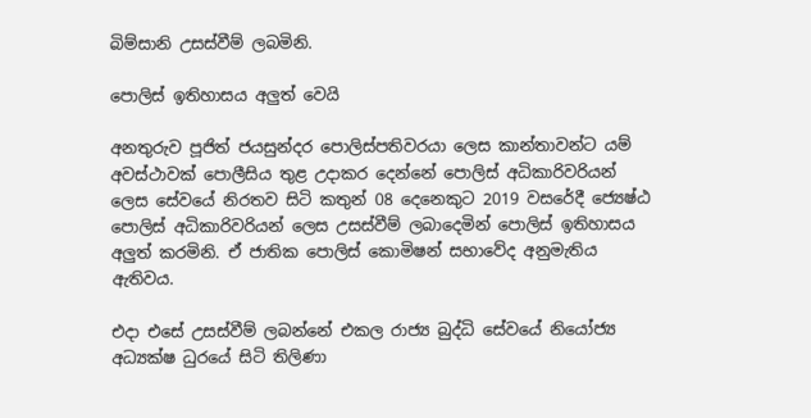බිම්සානි උසස්වීම් ලබමිනි.

පොලිස් ඉතිහාසය අලුත් වෙයි

අනතුරුව පූජිත් ජයසුන්දර පොලිස්පතිවරයා ලෙස කාන්තාවන්ට යම් අවස්ථාවක් පොලීසිය තුළ උදාකර දෙන්නේ පොලිස් අධිකාරිවරියන් ලෙස සේවයේ නිරතව සිටි කතුන් 08 දෙනෙකුට 2019 වසරේදී ජ්‍යෙෂ්ඨ පොලිස් අධිකාරිවරියන් ලෙස උසස්වීම් ලබාදෙමින් පොලිස් ඉතිහාසය අලුත් කරමිනි. ඒ ජාතික පොලිස් කොමිෂන් සභාවේද අනුමැතිය ඇතිවය.

එදා එසේ උසස්වීම් ලබන්නේ එකල රාජ්‍ය බුද්ධි සේවයේ නියෝජ්‍ය අධ්‍යක්ෂ ධුරයේ සිටි තිලිණා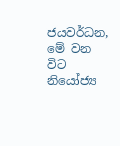ජයවර්ධන, මේ වන විට නියෝජ්‍ය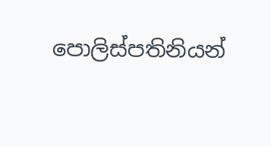පොලිස්පතිනියන්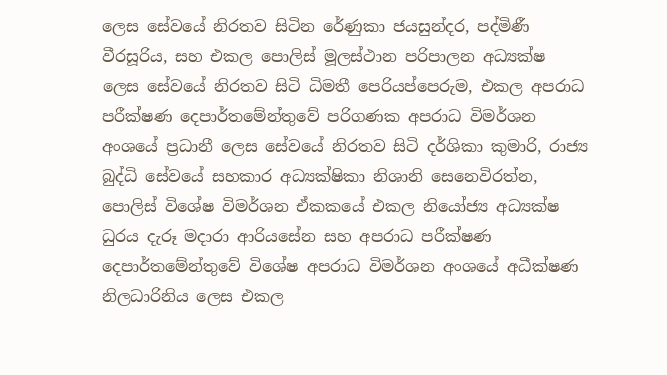ලෙස සේවයේ නිරතව සිටින රේණුකා ජයසුන්දර, පද්මිණී වීරසූරිය, සහ එකල පොලිස් මූලස්ථාන පරිපාලන අධ්‍යක්ෂ ලෙස සේවයේ නිරතව සිටි ධිමතී පෙරියප්පෙරුම, එකල අපරාධ පරීක්ෂණ දෙපාර්තමේන්තුවේ පරිගණක අපරාධ විමර්ශන අංශයේ ප්‍රධානී ලෙස සේවයේ නිරතව සිටි දර්ශිකා කුමාරි, රාජ්‍ය බුද්ධි සේවයේ සහකාර අධ්‍යක්ෂිකා නිශානි සෙනෙවිරත්න, පොලිස් විශේෂ විමර්ශන ඒකකයේ එකල නියෝජ්‍ය අධ්‍යක්ෂ ධුරය දැරූ මදාරා ආරියසේන සහ අපරාධ පරීක්ෂණ දෙපාර්තමේන්තුවේ විශේෂ අපරාධ විමර්ශන අංශයේ අධීක්ෂණ නිලධාරිනිය ලෙස එකල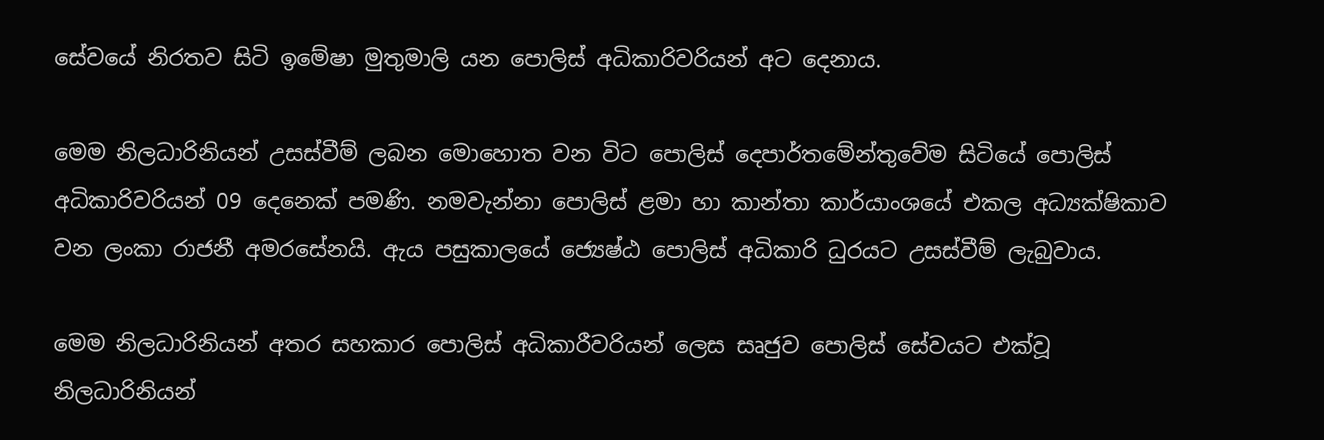සේවයේ නිරතව සිටි ඉමේෂා මුතුමාලි යන පොලිස් අධිකාරිවරියන් අට දෙනාය.

මෙම නිලධාරිනියන් උසස්වීම් ලබන මොහොත වන විට පොලිස් දෙපාර්තමේන්තුවේම සිටියේ පොලිස් අධිකාරිවරියන් 09 දෙනෙක් පමණි. නමවැන්නා පොලිස් ළමා හා කාන්තා කාර්යාංශයේ එකල අධ්‍යක්ෂිකාව වන ලංකා රාජනී අමරසේනයි. ඇය පසුකාලයේ ජ්‍යෙෂ්ඨ පොලිස් අධිකාරි ධුරයට උසස්වීම් ලැබුවාය.

මෙම නිලධාරිනියන් අතර සහකාර පොලිස් අධිකාරීවරියන් ලෙස සෘජුව පොලිස් සේවයට එක්වූ නිලධාරිනියන්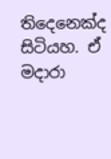තිදෙනෙක්ද සිටියහ. ඒ මදාරා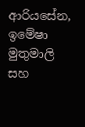ආරියසේන, ඉමේෂා මුතුමාලි සහ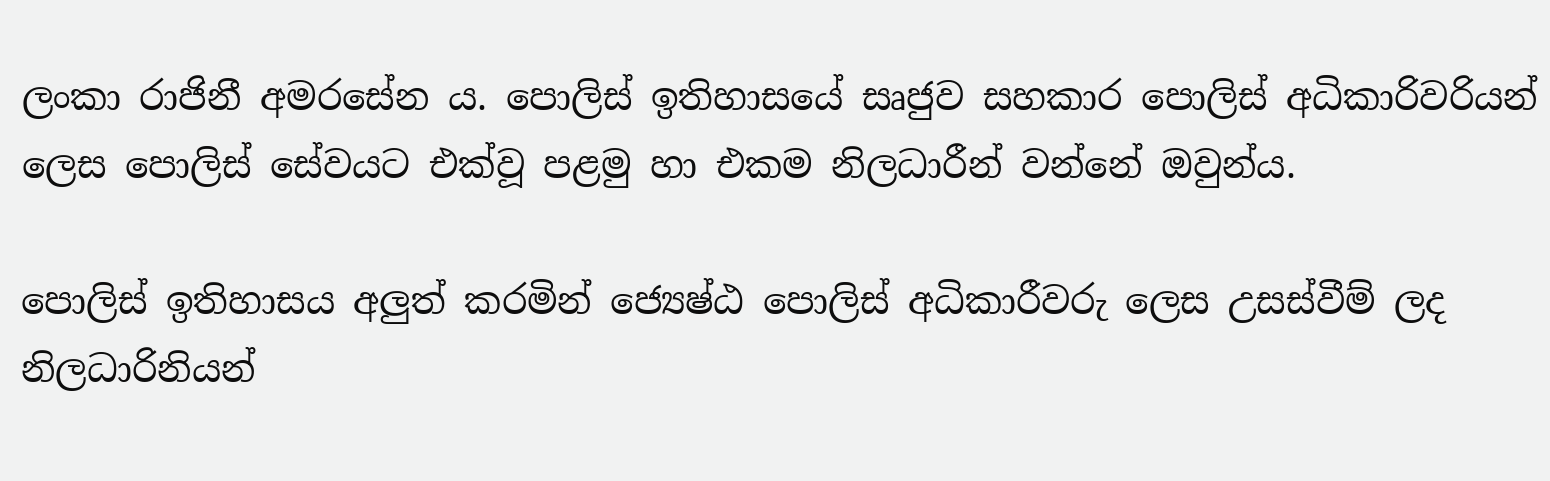ලංකා රාජිනී අමරසේන ය‍. පොලිස් ඉතිහාසයේ සෘජුව සහකාර පොලිස් අධිකාරිවරියන් ලෙස පොලිස් සේවයට එක්වූ පළමු හා එකම නිලධාරීන් වන්නේ ඔවුන්ය.

පොලිස් ඉතිහාසය අලුත් කරමින් ජ්‍යෙෂ්ඨ පොලිස් අධිකාරීවරු ලෙස උසස්වීම් ලද නිලධාරිනියන්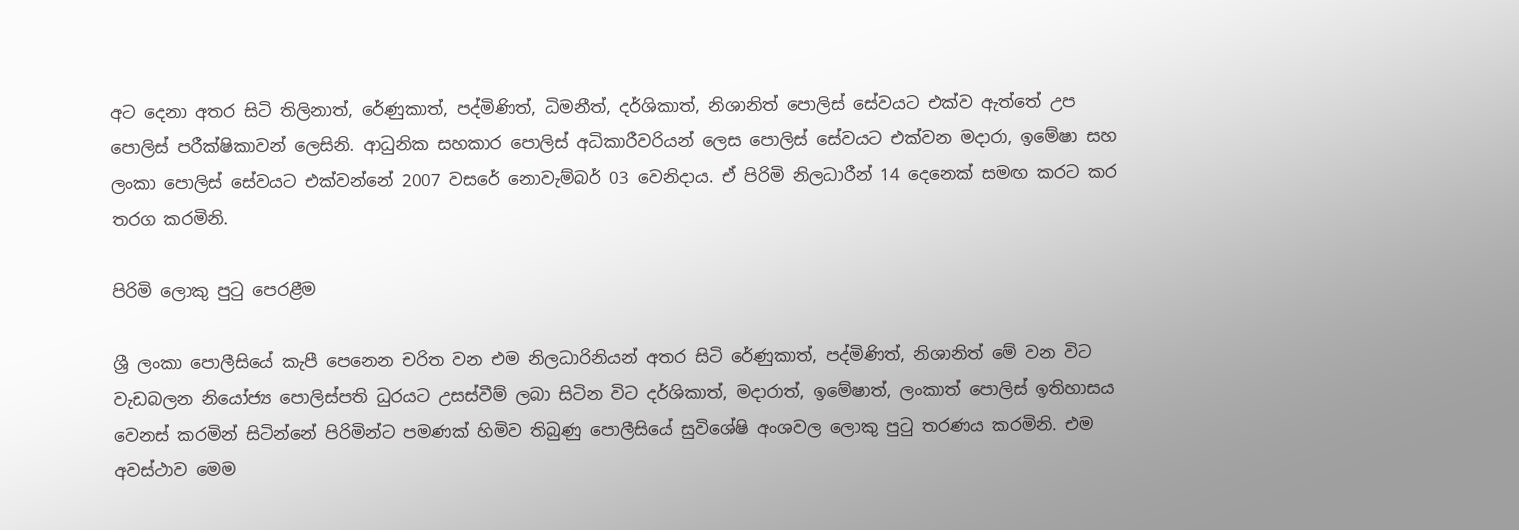අට දෙනා අතර සිටි තිලිනාත්, රේණුකාත්, පද්මිණිත්, ධිමනීත්, දර්ශිකාත්, නිශානිත් පොලිස් සේවයට එක්ව ඇත්තේ උප පොලිස් පරීක්ෂිකාවන් ලෙසිනි. ආධුනික සහකාර පොලිස් අධිකාරීවරියන් ලෙස පොලිස් සේවයට එක්වන මදාරා, ඉමේෂා සහ ලංකා පොලිස් සේවයට එක්වන්නේ 2007 වසරේ නොවැම්බර් 03 වෙනිදාය. ඒ පිරිමි නිලධාරීන් 14 දෙනෙක් සමඟ කරට කර තරග කරමිනි.

පිරිමි ලොකු පුටු පෙරළීම

ශ්‍රී ලංකා පොලීසියේ කැපී පෙනෙන චරිත වන එම නිලධාරිනියන් අතර සිටි රේණුකාත්, පද්මිණිත්, නිශානිත් මේ වන විට වැඩබලන නියෝජ්‍ය පොලිස්පති ධුරයට උසස්වීම් ලබා සිටින විට දර්ශිකාත්, මදාරාත්, ඉමේෂාත්, ලංකාත් පොලිස් ඉතිහාසය වෙනස් කරමින් සිටින්නේ පිරිමින්ට පමණක් හිමිව තිබුණු පොලීසියේ සුවිශේෂි අංශවල ලොකු පුටු තරණය කරමිනි. එම අවස්ථාව මෙම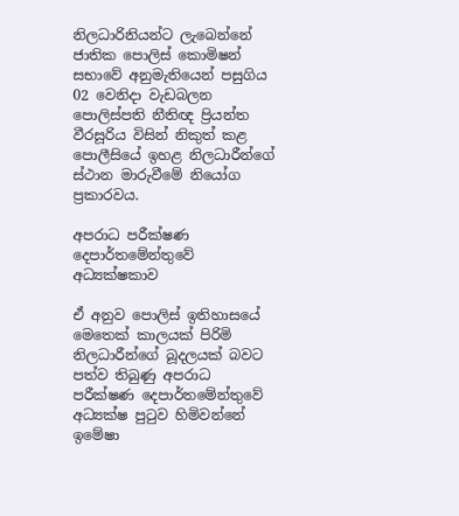නිලධාරිනියන්ට ලැබෙන්නේ ජාතික පොලිස් කොමිෂන් සභාවේ අනුමැතියෙන් පසුගිය 02 වෙනිදා වැඩබලන පොලිස්පති නීතිඥ ප්‍රියන්ත වීරසූරිය විසින් නිකුත් කළ පොලීසියේ ඉහළ නිලධාරීන්ගේ ස්ථාන මාරුවීමේ නියෝග ප්‍රකාරවය.

අපරාධ පරීක්ෂණ දෙපාර්තමේන්තුවේ අධ්‍යක්ෂකාව

ඒ අනුව පොලිස් ඉතිහාසයේ මෙතෙක් කාලයක් පිරිමි නිලධාරීන්ගේ බූදලයක් බවට පත්ව තිබුණු අපරාධ පරීක්ෂණ දෙපාර්තමේන්තුවේ අධ්‍යක්ෂ පුටුව හිමිවන්නේ ඉමේෂා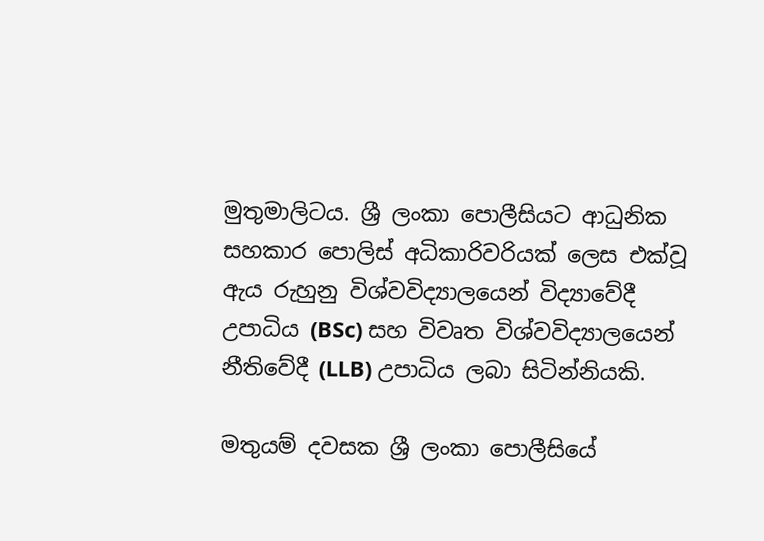මුතුමාලිටය. ශ්‍රී ලංකා පොලීසියට ආධුනික සහකාර පොලිස් අධිකාරිවරියක් ලෙස එක්වූ ඇය රුහුනු විශ්වවිද්‍යාලයෙන් විද්‍යාවේදී උපාධිය (BSc) සහ විවෘත විශ්වවිද්‍යාලයෙන් නීතිවේදී (LLB) උපාධිය ලබා සිටින්නියකි.

මතුයම් දවසක ශ්‍රී ලංකා පොලීසියේ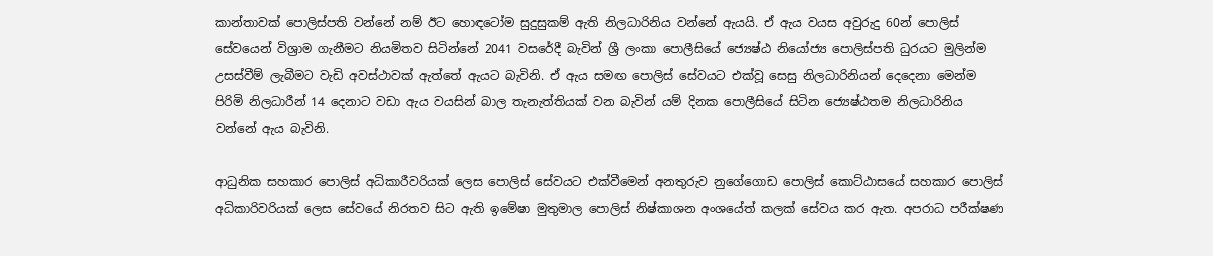කාන්තාවක් පොලිස්පති වන්නේ නම් ඊට හොඳටෝම සුදුසුකම් ඇති නිලධාරිනිය වන්නේ ඇයයි. ඒ ඇය වයස අවුරුදු 60න් පොලිස් සේවයෙන් විශ්‍රාම ගැනීමට නියමිතව සිටින්නේ 2041 වසරේදී බැවින් ශ්‍රී ලංකා පොලීසියේ ජ්‍යෙෂ්ඨ නියෝජ්‍ය පොලිස්පති ධුරයට මුලින්ම උසස්වීම් ලැබීමට වැඩි අවස්ථාවක් ඇත්තේ ඇයට බැවිනි. ඒ ඇය සමඟ පොලිස් සේවයට එක්වූ සෙසු නිලධාරිනියන් දෙදෙනා මෙන්ම පිරිමි නිලධාරීන් 14 දෙනාට වඩා ඇය වයසින් බාල තැනැත්තියක් වන බැවින් යම් දිනක පොලීසියේ සිටින ජ්‍යෙෂ්ඨතම නිලධාරිනිය වන්නේ ඇය බැවිනි.

ආධුනික සහකාර පොලිස් අධිකාරීවරියක් ලෙස පොලිස් සේවයට එක්වීමෙන් අනතුරුව නුගේගොඩ පොලිස් කොට්ඨාසයේ සහකාර පොලිස් අධිකාරිවරියක් ලෙස සේවයේ නිරතව සිට ඇති ඉමේෂා මුතුමාල පොලිස් නිෂ්කාශන අංශයේත් කලක් සේවය කර ඇත. අපරාධ පරීක්ෂණ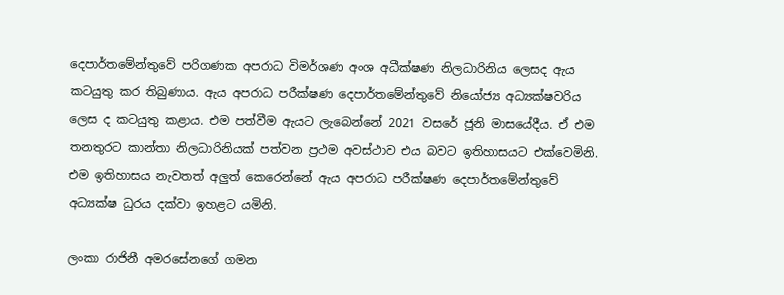දෙපාර්තමේන්තුවේ පරිගණක අපරාධ විමර්ශණ අංශ අධීක්ෂණ නිලධාරිනිය ලෙසද ඇය කටයුතු කර තිබුණාය. ඇය අපරාධ පරීක්ෂණ දෙපාර්තමේන්තුවේ නියෝජ්‍ය අධ්‍යක්ෂවරිය ලෙස ද කටයුතු කළාය. එම පත්වීම ඇයට ලැබෙන්නේ 2021 වසරේ ජූනි මාසයේදීය. ඒ එම තනතුරට කාන්තා නිලධාරිනියක් පත්වන ප්‍රථම අවස්ථාව එය බවට ඉතිහාසයට එක්වෙමිනි. එම ඉතිහාසය නැවතත් අලුත් කෙරෙන්නේ ඇය අපරාධ පරීක්ෂණ දෙපාර්තමේන්තුවේ අධ්‍යක්ෂ ධුරය දක්වා ඉහළට යමිනි.

ලංකා රාජිනී අමරසේනගේ ගමන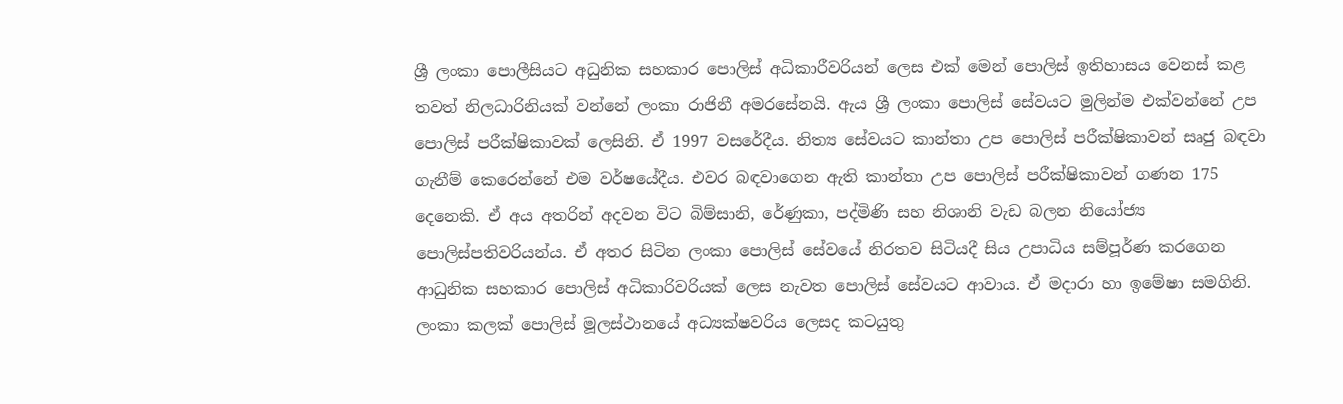ශ්‍රී ලංකා පොලීසියට අධුනික සහකාර පොලිස් අධිකාරීවරියන් ලෙස එක් මෙන් පොලිස් ඉතිහාසය වෙනස් කළ තවත් නිලධාරිනියක් වන්නේ ලංකා රාජිනී අමරසේනයි. ඇය ශ්‍රී ලංකා පොලිස් සේවයට මුලින්ම එක්වන්නේ උප පොලිස් පරීක්ෂිකාවක් ලෙසිනි. ඒ 1997 වසරේදීය. නිත්‍ය සේවයට කාන්තා උප පොලිස් පරීක්ෂිකාවන් සෘජු බඳවා ගැනීම් කෙරෙන්නේ එම වර්ෂයේදීය. එවර බඳවාගෙන ඇති කාන්තා උප පොලිස් පරීක්ෂිකාවන් ගණන 175 දෙනෙකි. ඒ අය අතරින් අදවන විට බිම්සානි, රේණුකා, පද්මිණි සහ නිශානි වැඩ බලන නියෝජ්‍ය පොලිස්පතිවරියන්ය. ඒ අතර සිටින ලංකා පොලිස් සේවයේ නිරතව සිටියදී සිය උපාධිය සම්පූර්ණ කරගෙන ආධුනික සහකාර පොලිස් අධිකාරිවරියක් ලෙස නැවත පොලිස් සේවයට ආවාය. ඒ මදාරා හා ඉමේෂා සමගිනි. ලංකා කලක් පොලිස් මූලස්ථානයේ අධ්‍යක්ෂවරිය ලෙසද කටයුතු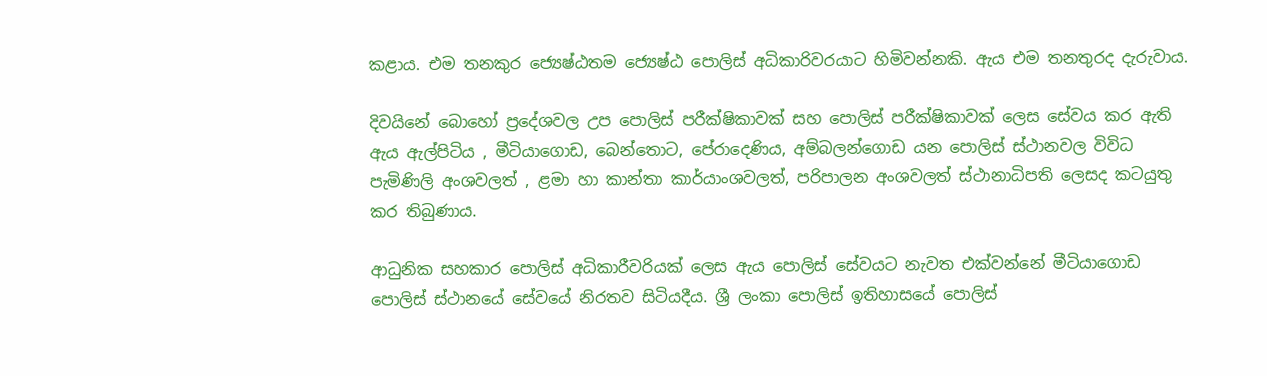කළාය. එම තනකුර ජ්‍යෙෂ්ඨතම ජ්‍යෙෂ්ඨ පොලිස් අධිකාරිවරයාට හිමිවන්නකි. ඇය එම තනතුරද දැරුවාය.

දිවයිනේ බොහෝ ප්‍රදේශවල උප පොලිස් පරීක්ෂිකාවක් සහ පොලිස් පරීක්ෂිකාවක් ලෙස සේවය කර ඇති ඇය ඇල්පිටිය , මීටියාගොඩ, බෙන්තොට, පේරාදෙණිය, අම්බලන්ගොඩ යන පොලිස් ස්ථානවල විවිධ පැමිණිලි අංශවලත් , ළමා හා කාන්තා කාර්යාංශවලත්, පරිපාලන අංශවලත් ස්ථානාධිපති ලෙසද කටයුතු කර තිබුණාය.

ආධුනික සහකාර පොලිස් අධිකාරීවරියක් ලෙස ඇය පොලිස් සේවයට නැවත එක්වන්නේ මීටියාගොඩ පොලිස් ස්ථානයේ සේවයේ නිරතව සිටියදීය. ශ්‍රී ලංකා පොලිස් ඉතිහාසයේ පොලිස්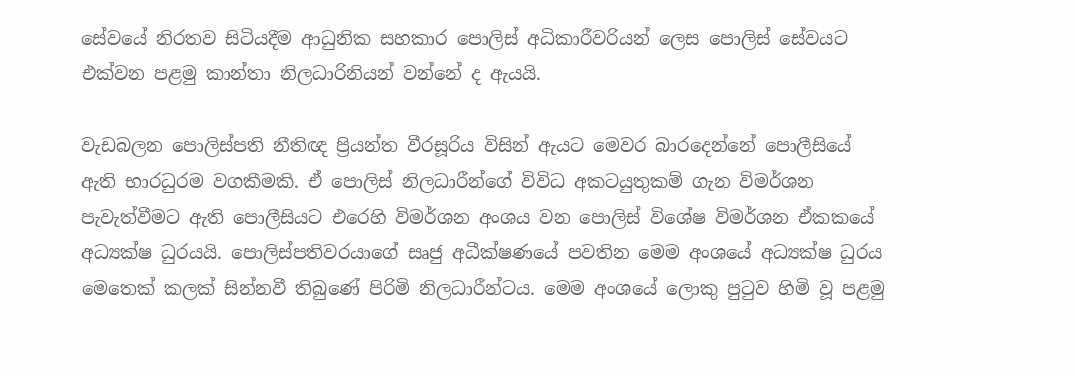සේවයේ නිරතව සිටියදීම ආධුනික සහකාර පොලිස් අධිකාරීවරියන් ලෙස පොලිස් සේවයට එක්වන පළමු කාන්තා නිලධාරිනියන් වන්නේ ද ඇයයි.

වැඩබලන පොලිස්පති නීතිඥ ප්‍රියන්ත වීරසූරිය විසින් ඇයට මෙවර බාරදෙන්නේ පොලීසියේ ඇති භාරධුරම වගකීමකි. ඒ පොලිස් නිලධාරීන්ගේ විවිධ අකටයුතුකම් ගැන විමර්ශන පැවැත්වීමට ඇති පොලීසියට එරෙහි විමර්ශන අංශය වන පොලිස් විශේෂ විමර්ශන ඒකකයේ අධ්‍යක්ෂ ධුරයයි. පොලිස්පතිවරයාගේ සෘජු අධීක්ෂණයේ පවතින මෙම අංශයේ අධ්‍යක්ෂ ධුරය මෙතෙක් කලක් සින්නවී තිබුණේ පිරිමි නිලධාරීන්ටය. මෙම අංශයේ ලොකු පුටුව හිමි වූ පළමු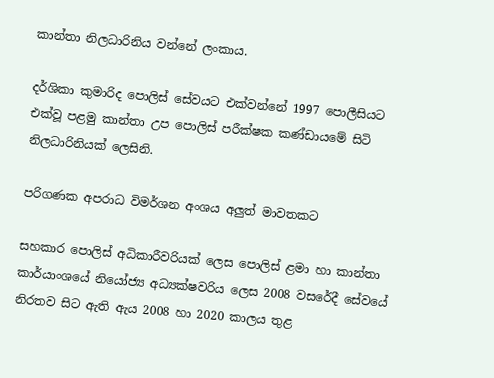කාන්තා නිලධාරිනිය වන්නේ ලංකාය.

දර්ශිකා කුමාරිද පොලිස් සේවයට එක්වන්නේ 1997 පොලීසියට එක්වූ පළමු කාන්තා උප පොලිස් පරීක්ෂක කණ්ඩායමේ සිටි නිලධාරිනියක් ලෙසිනි.

පරිගණක අපරාධ විමර්ශන අංශය අලුත් මාවතකට

සහකාර පොලිස් අධිකාරීවරියක් ලෙස පොලිස් ළමා හා කාන්තා කාර්යාංශයේ නියෝජ්‍ය අධ්‍යක්ෂවරිය ලෙස 2008 වසරේදී සේවයේ නිරතව සිට ඇති ඇය 2008 හා 2020 කාලය තුළ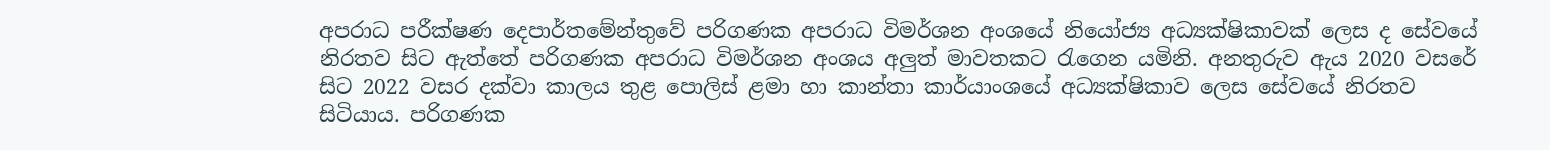අපරාධ පරීක්ෂණ දෙපාර්තමේන්තුවේ පරිගණක අපරාධ විමර්ශන අංශයේ නියෝජ්‍ය අධ්‍යක්ෂිකාවක් ලෙස ද සේවයේ නිරතව සිට ඇත්තේ පරිගණක අපරාධ විමර්ශන අංශය අලුත් මාවතකට රැගෙන යමිනි. අනතුරුව ඇය 2020 වසරේ සිට 2022 වසර දක්වා කාලය තුළ පොලිස් ළමා හා කාන්තා කාර්යාංශයේ අධ්‍යක්ෂිකාව ලෙස සේවයේ නිරතව සිටියාය. පරිගණක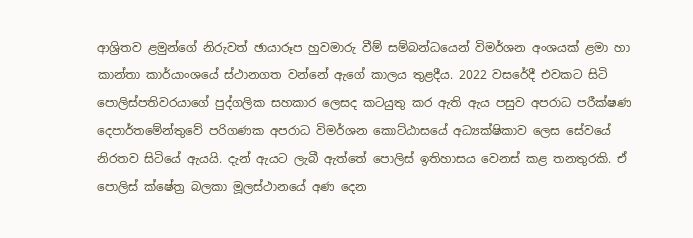ආශ්‍රිතව ළමුන්ගේ නිරුවත් ඡායාරූප හුවමාරු වීම් සම්බන්ධයෙන් විමර්ශන අංශයක් ළමා හා කාන්තා කාර්යාංශයේ ස්ථානගත වන්නේ ඇගේ කාලය තුළදීය. 2022 වසරේදී එවකට සිටි පොලිස්පතිවරයාගේ පුද්ගලික සහකාර ලෙසද කටයුතු කර ඇති ඇය පසුව අපරාධ පරීක්ෂණ දෙපාර්තමේන්තුවේ පරිගණක අපරාධ විමර්ශන කොට්ඨාසයේ අධ්‍යක්ෂිකාව ලෙස සේවයේ නිරතව සිටියේ ඇයයි. දැන් ඇයට ලැබී ඇත්තේ පොලිස් ඉතිහාසය වෙනස් කළ තනතුරකි. ඒ පොලිස් ක්ෂේත්‍ර බලකා මූලස්ථානයේ අණ දෙන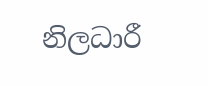නිලධාරී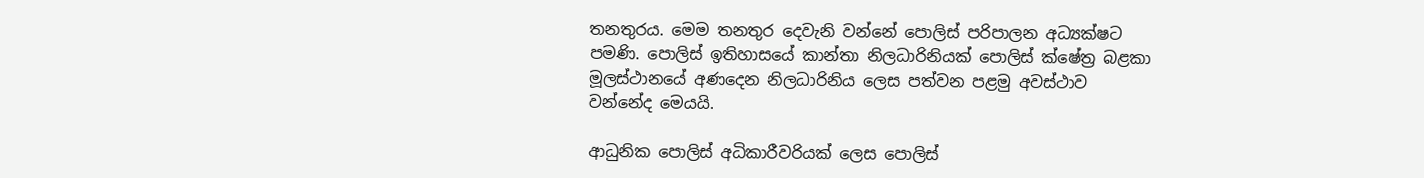තනතුරය. මෙම තනතුර දෙවැනි වන්නේ පොලිස් පරිපාලන අධ්‍යක්ෂට පමණි. පොලිස් ඉතිහාසයේ කාන්තා නිලධාරිනියක් පොලිස් ක්ෂේත්‍ර බළකා මූලස්ථානයේ අණදෙන නිලධාරිනිය ලෙස පත්වන පළමු අවස්ථාව වන්නේද මෙයයි.

ආධුනික පොලිස් අධිකාරීවරියක් ලෙස පොලිස්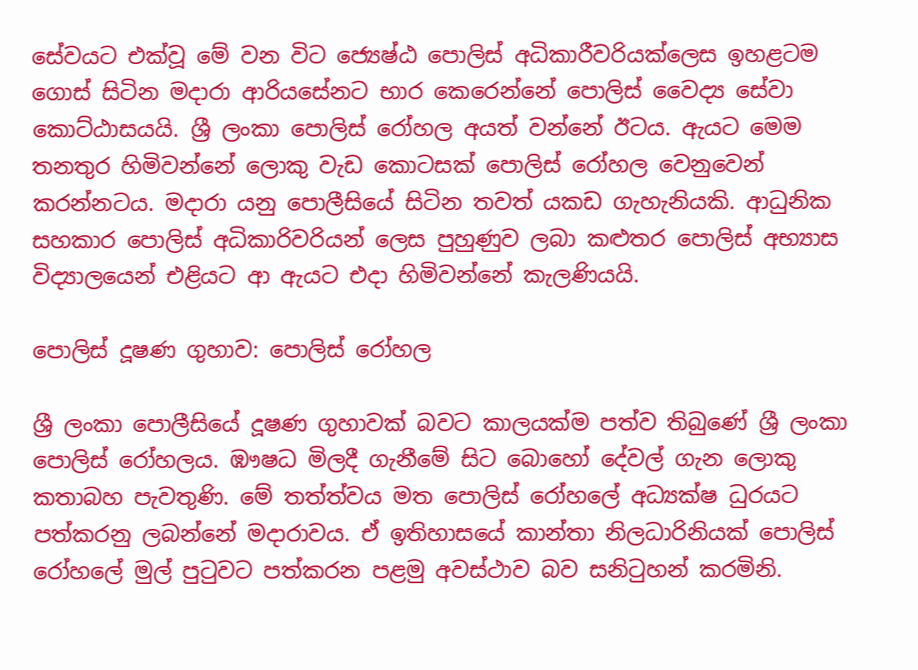සේවයට එක්වූ මේ වන විට ජ්‍යෙෂ්ඨ පොලිස් අධිකාරීවරියක්ලෙස ඉහළටම ගොස් සිටින මදාරා ආරියසේනට භාර කෙරෙන්නේ පොලිස් වෛද්‍ය සේවා කොට්ඨාසයයි. ශ්‍රී ලංකා පොලිස් රෝහල අයත් වන්නේ ඊටය. ඇයට මෙම තනතුර හිමිවන්නේ ලොකු වැඩ කොටසක් පොලිස් රෝහල වෙනුවෙන් කරන්නටය. මදාරා යනු පොලීසියේ සිටින තවත් යකඩ ගැහැනියකි. ආධුනික සහකාර පොලිස් අධිකාරිවරියන් ලෙස පුහුණුව ලබා කළුතර පොලිස් අභ්‍යාස විද්‍යාලයෙන් එළියට ආ ඇයට එදා හිමිවන්නේ කැලණියයි.

පොලිස් දූෂණ ගුහාව: පොලිස් රෝහල

ශ්‍රී ලංකා පොලීසියේ දූෂණ ගුහාවක් බවට කාලයක්ම පත්ව තිබුණේ ශ්‍රී ලංකා පොලිස් රෝහලය. ඹෟෂධ මිලදී ගැනීමේ සිට බොහෝ දේවල් ගැන ලොකු කතාබහ පැවතුණි. මේ තත්ත්වය මත පොලිස් රෝහලේ අධ්‍යක්ෂ ධුරයට පත්කරනු ලබන්නේ මදාරාවය. ඒ ඉතිහාසයේ කාන්තා නිලධාරිනියක් පොලිස් රෝහලේ මුල් පුටුවට පත්කරන පළමු අවස්ථාව බව සනිටුහන් කරමිනි.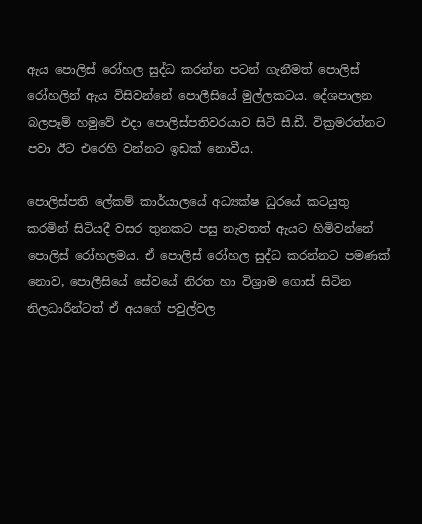ඇය පොලිස් රෝහල සුද්ධ කරන්න පටන් ගැනීමත් පොලිස් රෝහලින් ඇය විසිවන්නේ පොලීසියේ මුල්ලකටය. දේශපාලන බලපෑම් හමුවේ එදා පොලිස්පතිවරයාව සිටි සී.ඩී. වික්‍රමරත්නට පවා ඊට එරෙහි වන්නට ඉඩක් නොවීය.

පොලිස්පති ලේකම් කාර්යාලයේ අධ්‍යක්ෂ ධුරයේ කටයුතු කරමින් සිටියදී වසර තුනකට පසු නැවතත් ඇයට හිමිවන්නේ පොලිස් රෝහලමය. ඒ පොලිස් රෝහල සුද්ධ කරන්නට පමණක් නොව, පොලීසියේ සේවයේ නිරත හා විශ්‍රාම ගොස් සිටින නිලධාරීන්ටත් ඒ අයගේ පවුල්වල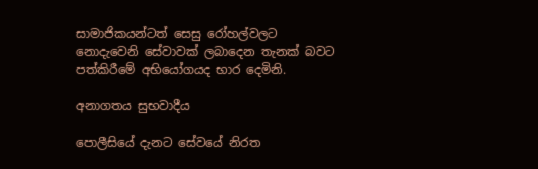සාමාජිකයන්ටත් සෙසු රෝහල්වලට නොදැවෙනි සේවාවක් ලබාදෙන තැනක් බවට පත්කිරීමේ අභියෝගයද භාර දෙමිනි.

අනාගතය සුභවාදීය

පොලීසියේ දැනට සේවයේ නිරත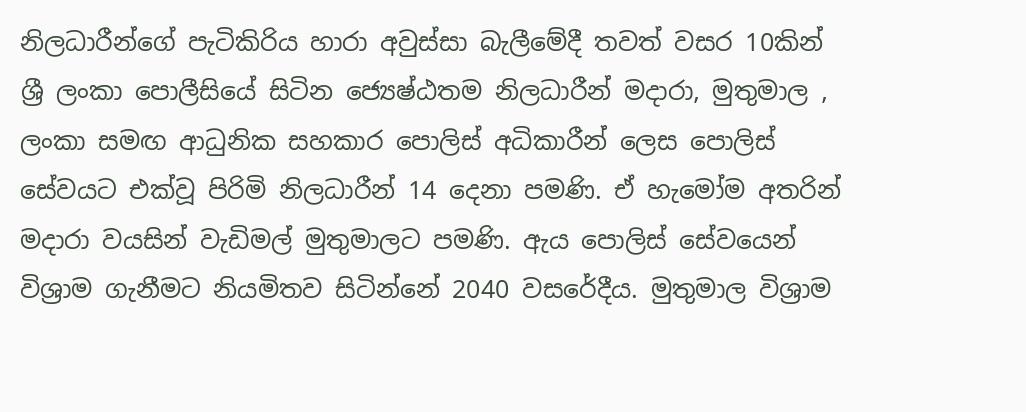නිලධාරීන්ගේ පැටිකිරිය හාරා අවුස්සා බැලීමේදී තවත් වසර 10කින් ශ්‍රී ලංකා පොලීසියේ සිටින ජ්‍යෙෂ්ඨතම නිලධාරීන් මදාරා, මුතුමාල , ලංකා සමඟ ආධුනික සහකාර පොලිස් අධිකාරීන් ලෙස පොලිස් සේවයට එක්වූ පිරිමි නිලධාරීන් 14 දෙනා පමණි. ඒ හැමෝම අතරින් මදාරා වයසින් වැඩිමල් මුතුමාලට පමණි. ඇය පොලිස් සේවයෙන් විශ්‍රාම ගැනීමට නියමිතව සිටින්නේ 2040 වසරේදීය. මුතුමාල විශ්‍රාම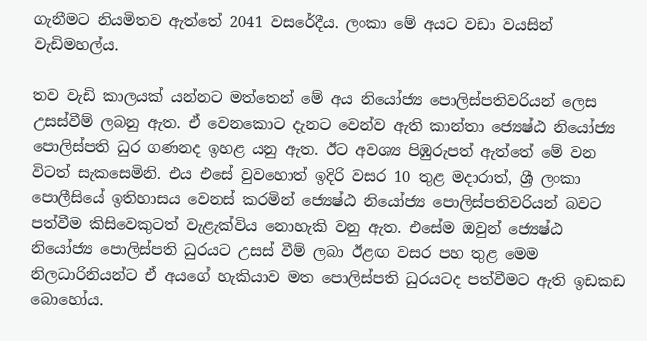ගැනීමට නියමිතව ඇත්තේ 2041 වසරේදීය. ලංකා මේ අයට වඩා වයසින් වැඩිමහල්ය.

තව වැඩි කාලයක් යන්නට මත්තෙන් මේ අය නියෝජ්‍ය පොලිස්පතිවරියන් ලෙස උසස්වීම් ලබනු ඇත. ඒ වෙනකොට දැනට වෙන්ව ඇති කාන්තා ජ්‍යෙෂ්ඨ නියෝජ්‍ය පොලිස්පති ධුර ගණනද ඉහළ යනු ඇත. ඊට අවශ්‍ය පිඹුරුපත් ඇත්තේ මේ වන විටත් සැකසෙමිනි. එය එසේ වුවහොත් ඉදිරි වසර 10 තුළ මදාරාත්, ශ්‍රී ලංකා පොලීසියේ ඉතිහාසය වෙනස් කරමින් ජ්‍යෙෂ්ඨ නියෝජ්‍ය පොලිස්පතිවරියන් බවට පත්වීම කිසිවෙකුටත් වැළැක්විය නොහැකි වනු ඇත. එසේම ඔවුන් ජ්‍යෙෂ්ඨ නියෝජ්‍ය පොලිස්පති ධුරයට උසස් වීම් ලබා ඊළඟ වසර පහ තුළ මෙම නිලධාරිනියන්ට ඒ අයගේ හැකියාව මත පොලිස්පති ධුරයටද පත්වීමට ඇති ඉඩකඩ බොහෝය.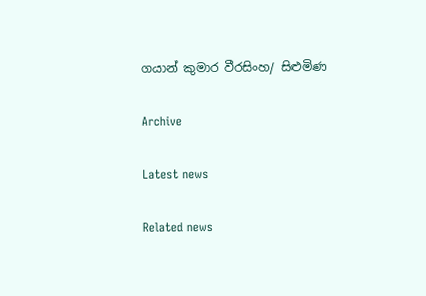ගයාන් කුමාර වීරසිංහ/ සිළුමිණ

Archive

Latest news

Related news